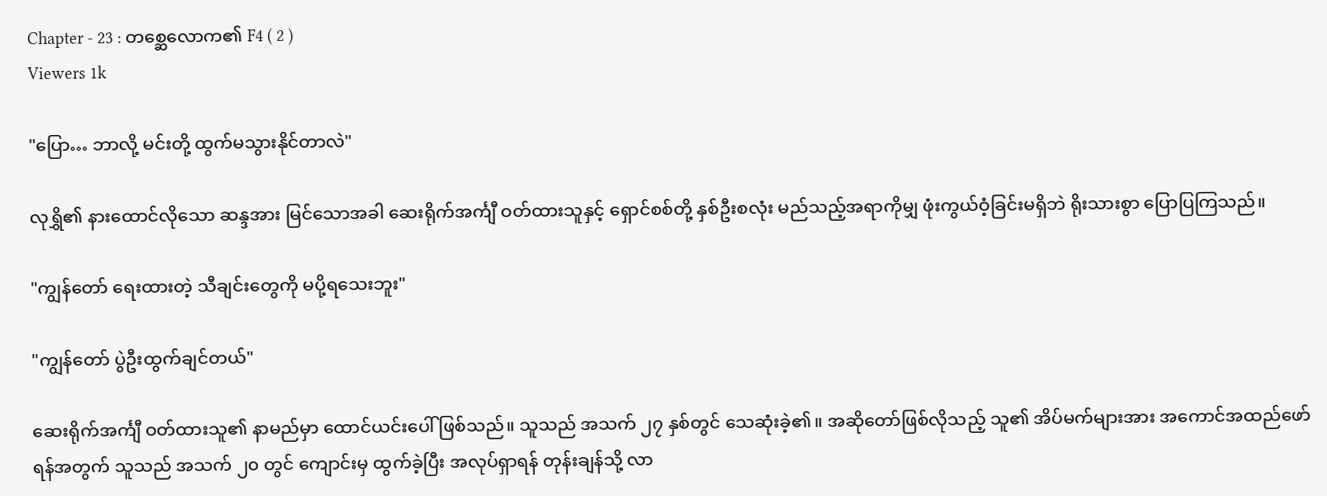Chapter - 23 : တစ္ဆေလောက၏ F4 ( 2 )
Viewers 1k

"ပြော… ဘာလို့ မင်းတို့ ထွက်မသွားနိုင်တာလဲ"

လုရွှိ၏ နားထောင်လိုသော ဆန္ဒအား မြင်သောအခါ ဆေးရိုက်အင်္ကျီ ဝတ်ထားသူနှင့် ရှောင်စစ်တို့ နှစ်ဦးစလုံး မည်သည့်အရာကိုမျှ ဖုံးကွယ်ဝံ့ခြင်းမရှိဘဲ ရိုးသားစွာ ပြောပြကြသည်။

"ကျွန်တော် ရေးထားတဲ့ သီချင်းတွေကို မပို့ရသေးဘူး"

"ကျွန်တော် ပွဲဦးထွက်ချင်တယ်"

ဆေးရိုက်အင်္ကျီ ဝတ်ထားသူ၏ နာမည်မှာ ထောင်ယင်းပေါ် ဖြစ်သည်။ သူသည် အသက် ၂၇ နှစ်တွင် သေဆုံးခဲ့၏။ အဆိုတော်ဖြစ်လိုသည့် သူ၏ အိပ်မက်များအား အကောင်အထည်ဖော်ရန်အတွက် သူသည် အသက် ၂၀ တွင် ကျောင်းမှ ထွက်ခဲ့ပြီး အလုပ်ရှာရန် တုန်းချန်သို့ လာ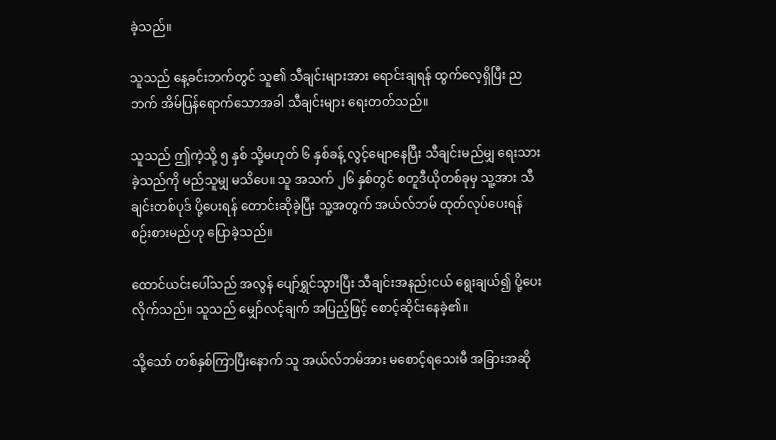ခဲ့သည်။

သူသည် နေ့ခင်းဘက်တွင် သူ၏ သီချင်းများအား ရောင်းချရန် ထွက်လေ့ရှိပြီး ညဘက် အိမ်ပြန်ရောက်သောအခါ သီချင်းများ ရေးတတ်သည်။

သူသည် ဤကဲ့သို့ ၅ နှစ် သို့မဟုတ် ၆ နှစ်ခန့် လွင့်မျောနေပြီး သီချင်းမည်မျှ ရေးသားခဲ့သည်ကို မည်သူမျှ မသိပေ။ သူ အသက် ၂၆ နှစ်တွင် စတူဒီယိုတစ်ခုမှ သူ့အား သီချင်းတစ်ပုဒ် ပို့ပေးရန် တောင်းဆိုခဲ့ပြီး သူ့အတွက် အယ်လ်ဘမ် ထုတ်လုပ်ပေးရန် စဉ်းစားမည်ဟု ပြောခဲ့သည်။

ထောင်ယင်းပေါ်သည် အလွန် ပျော်ရွှင်သွားပြီး သီချင်းအနည်းငယ် ရွေးချယ်၍ ပို့ပေးလိုက်သည်။ သူသည် မျှော်လင့်ချက် အပြည့်ဖြင့် စောင့်ဆိုင်းနေခဲ့၏။

သို့သော် တစ်နှစ်ကြာပြီးနောက် သူ အယ်လ်ဘမ်အား မစောင့်ရသေးမီ အခြားအဆို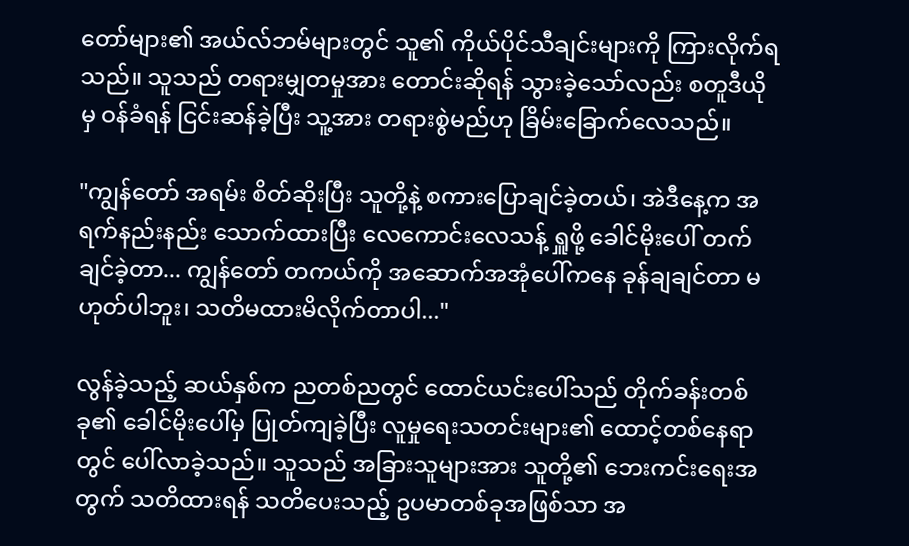တော်များ၏ အယ်လ်ဘမ်များတွင် သူ၏ ကိုယ်ပိုင်သီချင်းများကို ကြားလိုက်ရသည်။ သူသည် တရားမျှတမှုအား တောင်းဆိုရန် သွားခဲ့သော်လည်း စတူဒီယိုမှ ဝန်ခံရန် ငြင်းဆန်ခဲ့ပြီး သူ့အား တရားစွဲမည်ဟု ခြိမ်းခြောက်လေသည်။

"ကျွန်တော် အရမ်း စိတ်ဆိုးပြီး သူတို့နဲ့ စကားပြောချင်ခဲ့တယ်၊ အဲဒီနေ့က အရက်နည်းနည်း သောက်ထားပြီး လေကောင်းလေသန့် ရှူဖို့ ခေါင်မိုးပေါ် တက်ချင်ခဲ့တာ... ကျွန်တော် တကယ်ကို အဆောက်အအုံပေါ်ကနေ ခုန်ချချင်တာ မဟုတ်ပါဘူး၊ သတိမထားမိလိုက်တာပါ..."

လွန်ခဲ့သည့် ဆယ်နှစ်က ညတစ်ညတွင် ထောင်ယင်းပေါ်သည် တိုက်ခန်းတစ်ခု၏ ခေါင်မိုးပေါ်မှ ပြုတ်ကျခဲ့ပြီး လူမှုရေးသတင်းများ၏ ထောင့်တစ်နေရာတွင် ပေါ်လာခဲ့သည်။ သူသည် အခြားသူများအား သူတို့၏ ဘေးကင်းရေးအတွက် သတိထားရန် သတိပေးသည့် ဥပမာတစ်ခုအဖြစ်သာ အ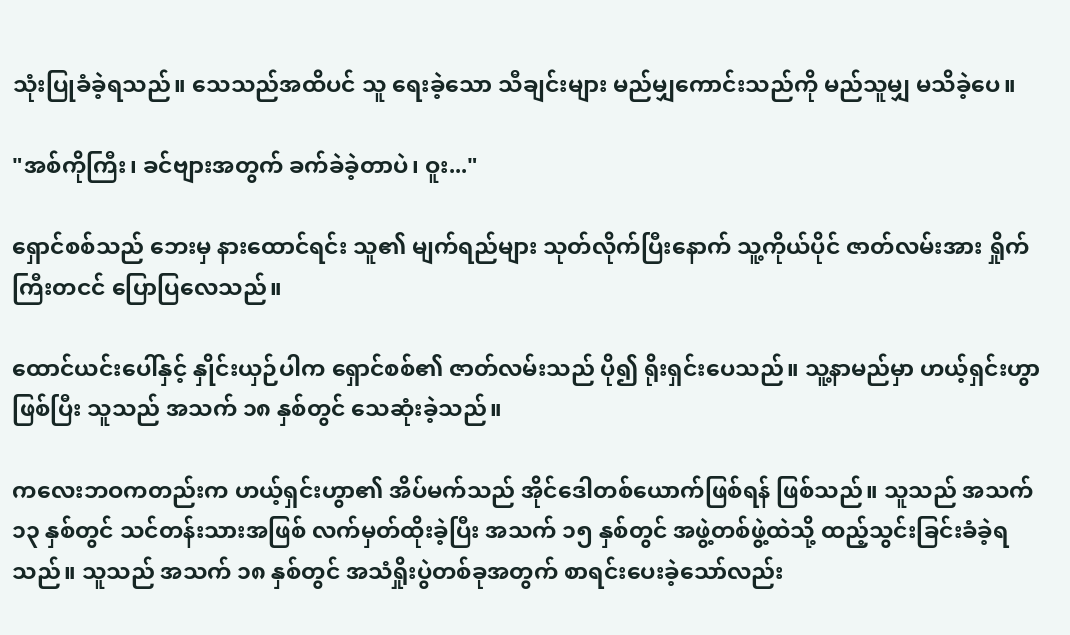သုံးပြုခံခဲ့ရသည်။ သေသည်အထိပင် သူ ရေးခဲ့သော သီချင်းများ မည်မျှကောင်းသည်ကို မည်သူမျှ မသိခဲ့ပေ။

"အစ်ကိုကြီး၊ ခင်ဗျားအတွက် ခက်ခဲခဲ့တာပဲ၊ ဝူး..."

ရှောင်စစ်သည် ဘေးမှ နားထောင်ရင်း သူ၏ မျက်ရည်များ သုတ်လိုက်ပြီးနောက် သူ့ကိုယ်ပိုင် ဇာတ်လမ်းအား ရှိုက်ကြီးတငင် ပြောပြလေသည်။

ထောင်ယင်းပေါ်နှင့် နှိုင်းယှဉ်ပါက ရှောင်စစ်၏ ဇာတ်လမ်းသည် ပို၍ ရိုးရှင်းပေသည်။ သူ့နာမည်မှာ ဟယ့်ရှင်းဟွာ ဖြစ်ပြီး သူသည် အသက် ၁၈ နှစ်တွင် သေဆုံးခဲ့သည်။

ကလေးဘဝကတည်းက ဟယ့်ရှင်းဟွာ၏ အိပ်မက်သည် အိုင်ဒေါတစ်ယောက်ဖြစ်ရန် ဖြစ်သည်။ သူသည် အသက် ၁၃ နှစ်တွင် သင်တန်းသားအဖြစ် လက်မှတ်ထိုးခဲ့ပြီး အသက် ၁၅ နှစ်တွင် အဖွဲ့တစ်ဖွဲ့ထဲသို့ ထည့်သွင်းခြင်းခံခဲ့ရသည်။ သူသည် အသက် ၁၈ နှစ်တွင် အသံရှိုးပွဲတစ်ခုအတွက် စာရင်းပေးခဲ့သော်လည်း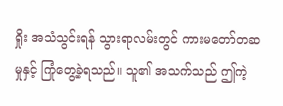ရှိုး အသံသွင်းရန် သွားရာလမ်းတွင် ကားမတော်တဆမှုနှင့် ကြုံတွေ့ခဲ့ရသည်။ သူ၏ အသက်သည် ဤကဲ့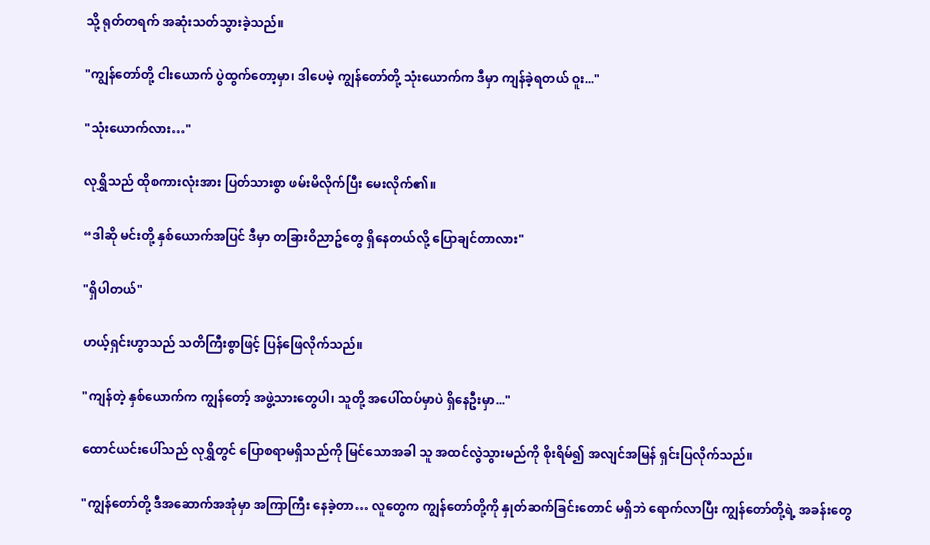သို့ ရုတ်တရက် အဆုံးသတ်သွားခဲ့သည်။

"ကျွန်တော်တို့ ငါးယောက် ပွဲထွက်တော့မှာ၊ ဒါပေမဲ့ ကျွန်တော်တို့ သုံးယောက်က ဒီမှာ ကျန်ခဲ့ရတယ် ဝူး..."

"သုံးယောက်လား…"

လုရွှိသည် ထိုစကားလုံးအား ပြတ်သားစွာ ဖမ်းမိလိုက်ပြီး မေးလိုက်၏။

“ဒါဆို မင်းတို့ နှစ်ယောက်အပြင် ဒီမှာ တခြားဝိညာဥ်တွေ ရှိနေတယ်လို့ ပြောချင်တာလား"

"ရှိပါတယ်"

ဟယ့်ရှင်းဟွာသည် သတိကြီးစွာဖြင့် ပြန်ဖြေလိုက်သည်။

"ကျန်တဲ့ နှစ်ယောက်က ကျွန်တော့် အဖွဲ့သားတွေပါ၊ သူတို့ အပေါ်ထပ်မှာပဲ ရှိနေဦးမှာ..."

ထောင်ယင်းပေါ်သည် လုရွှိတွင် ပြောစရာမရှိသည်ကို မြင်သောအခါ သူ အထင်လွဲသွားမည်ကို စိုးရိမ်၍ အလျင်အမြန် ရှင်းပြလိုက်သည်။

"ကျွန်တော်တို့ ဒီအဆောက်အအုံမှာ အကြာကြီး နေခဲ့တာ… လူတွေက ကျွန်တော်တို့ကို နှုတ်ဆက်ခြင်းတောင် မရှိဘဲ ရောက်လာပြီး ကျွန်တော်တို့ရဲ့ အခန်းတွေ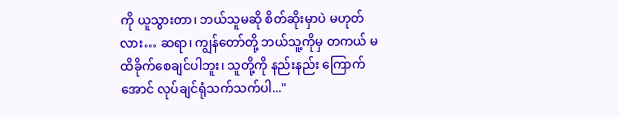ကို ယူသွားတာ၊ ဘယ်သူမဆို စိတ်ဆိုးမှာပဲ မဟုတ်လား… ဆရာ၊ ကျွန်တော်တို့ ဘယ်သူ့ကိုမှ တကယ် မထိခိုက်စေချင်ပါဘူး၊ သူတို့ကို နည်းနည်း ကြောက်အောင် လုပ်ချင်ရုံသက်သက်ပါ..."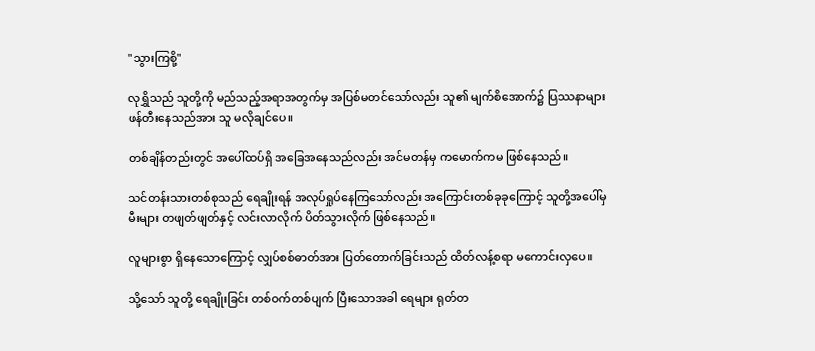"သွားကြစို့"

လုရွှိသည် သူတို့ကို မည်သည့်အရာအတွက်မှ အပြစ်မတင်သော်လည်း သူ၏ မျက်စိအောက်၌ ပြဿနာများ ဖန်တီးနေသည်အား သူ မလိုချင်ပေ။

တစ်ချိန်တည်းတွင် အပေါ်ထပ်ရှိ အခြေအနေသည်လည်း အင်မတန်မှ ကမောက်ကမ ဖြစ်နေသည်။

သင်တန်းသားတစ်စုသည် ရေချိုးရန် အလုပ်ရှုပ်နေကြသော်လည်း အကြောင်းတစ်ခုခုကြောင့် သူတို့အပေါ်မှ မီးများ တဖျတ်ဖျတ်နှင့် လင်းလာလိုက် ပိတ်သွားလိုက် ဖြစ်နေသည်။

လူများစွာ ရှိနေသောကြောင့် လျှပ်စစ်ဓာတ်အား ပြတ်တောက်ခြင်းသည် ထိတ်လန့်စရာ မကောင်းလှပေ။

သို့သော် သူတို့ ရေချိုးခြင်း တစ်ဝက်တစ်ပျက် ပြီးသောအခါ ရေများ ရုတ်တ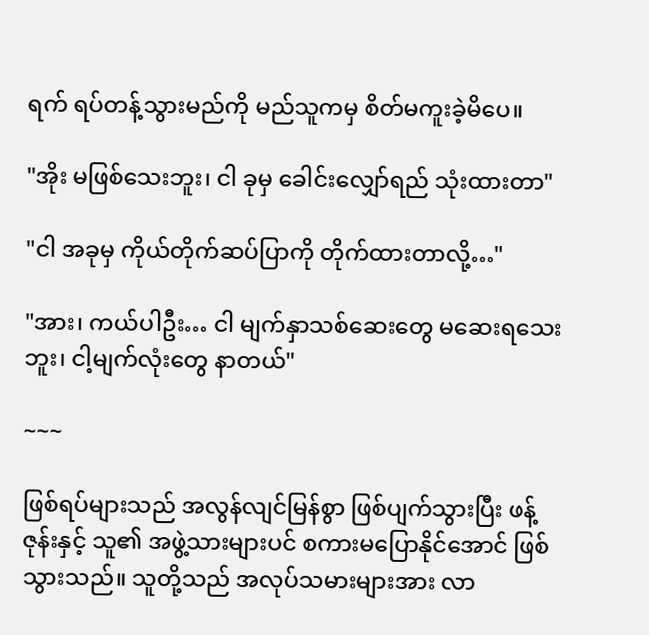ရက် ရပ်တန့်သွားမည်ကို မည်သူကမှ စိတ်မကူးခဲ့မိပေ။

"အိုး မဖြစ်သေးဘူး၊ ငါ ခုမှ ခေါင်းလျှော်ရည် သုံးထားတာ"

"ငါ အခုမှ ကိုယ်တိုက်ဆပ်ပြာကို တိုက်ထားတာလို့…"

"အား၊ ကယ်ပါဦး… ငါ မျက်နှာသစ်ဆေးတွေ မဆေးရသေးဘူး၊ ငါ့မျက်လုံးတွေ နာတယ်"

~~~

ဖြစ်ရပ်များသည် အလွန်လျင်မြန်စွာ ဖြစ်ပျက်သွားပြီး ဖန့်ဇုန်းနှင့် သူ၏ အဖွဲ့သားများပင် စကားမပြောနိုင်အောင် ဖြစ်သွားသည်။ သူတို့သည် အလုပ်သမားများအား လာ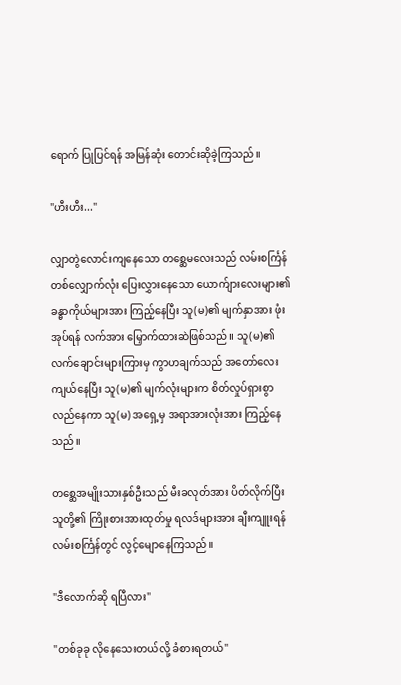ရောက် ပြုပြင်ရန် အမြန်ဆုံး တောင်းဆိုခဲ့ကြသည်။

"ဟီးဟီး..."

လျှာတွဲလောင်းကျနေသော တစ္ဆေမလေးသည် လမ်းစင်္ကြန်တစ်လျှောက်လုံး ပြေးလွှားနေသော ယောက်ျားလေးများ၏ ခန္ဓာကိုယ်များအား ကြည့်နေပြီး သူ(မ)၏ မျက်နှာအား ဖုံးအုပ်ရန် လက်အား မြှောက်ထားဆဲဖြစ်သည်။ သူ(မ)၏ လက်ချောင်းများကြားမှ ကွာဟချက်သည် အတော်လေး ကျယ်နေပြီး သူ(မ)၏ မျက်လုံးများက စိတ်လှုပ်ရှားစွာ လည်နေကာ သူ(မ) အရှေ့မှ အရာအားလုံးအား ကြည့်နေသည်။

တစ္ဆေအမျိုးသားနှစ်ဦးသည် မီးခလုတ်အား ပိတ်လိုက်ပြီး သူတို့၏ ကြိုးစားအားထုတ်မှု ရလဒ်များအား ချီးကျူးရန် လမ်းစင်္ကြန်တွင် လွင့်မျောနေကြသည်။

"ဒီလောက်ဆို ရပြီလား"

"တစ်ခုခု လိုနေသေးတယ်လို့ ခံစားရတယ်"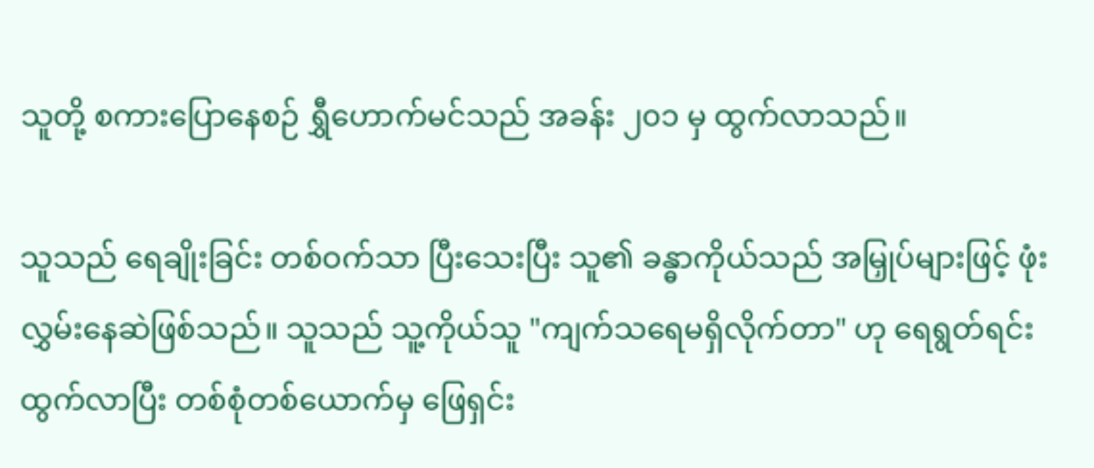သူတို့ စကားပြောနေစဉ် ရွှီဟောက်မင်သည် အခန်း ၂၀၁ မှ ထွက်လာသည်။

သူသည် ရေချိုးခြင်း တစ်ဝက်သာ ပြီးသေးပြီး သူ၏ ခန္ဓာကိုယ်သည် အမြှုပ်များဖြင့် ဖုံးလွှမ်းနေဆဲဖြစ်သည်။ သူသည် သူ့ကိုယ်သူ "ကျက်သရေမရှိလိုက်တာ" ဟု ရေရွတ်ရင်း ထွက်လာပြီး တစ်စုံတစ်ယောက်မှ ဖြေရှင်း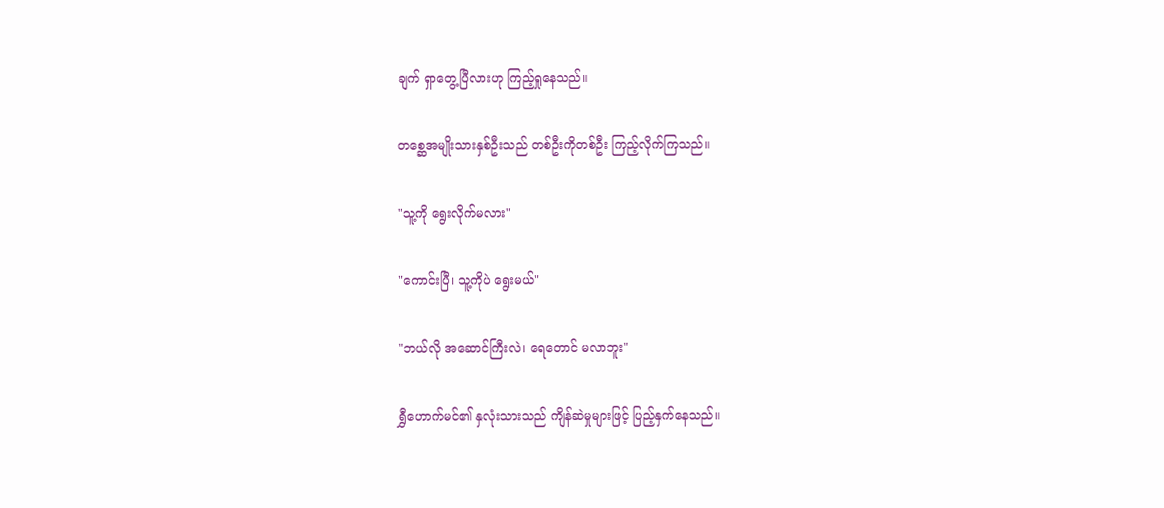ချက် ရှာတွေ့ပြီလားဟု ကြည့်ရှုနေသည်။

တစ္ဆေအမျိုးသားနှစ်ဦးသည် တစ်ဦးကိုတစ်ဦး ကြည့်လိုက်ကြသည်။

"သူ့ကို ရွေးလိုက်မလား"

"ကောင်းပြီ၊ သူ့ကိုပဲ ရွေးမယ်"

"ဘယ်လို အဆောင်ကြီးလဲ၊ ရေတောင် မလာဘူး"

ရွှီဟောက်မင်၏ နှလုံးသားသည် ကျိန်ဆဲမှုများဖြင့် ပြည့်နှက်နေသည်။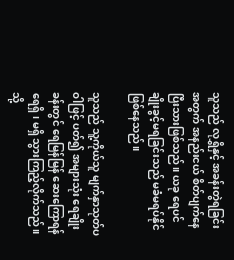သူသည် လုရွှိနှင့် အခန်းတွဲရခြင်းအတွက် အနည်းငယ် စိတ်ပျက်နေပြီးသားဖြစ်သည်။ ယခု ရေပင် ချိုးခွင့်မရခြင်းသည် မခံမရပ်နိုင် ဖြစ်နေသည်။

သူသည် သူ့ကိုယ်သူ မျက်နှာသုတ်ပဝါဖြင့် ပတ်၍ အများသုံး ရေချိုးခန်းတွင် ရေမြန်မြန် ဆေးကြောရန် ရေရှိ၊ မရှိ သွားကြည့်လိုက်သည်။ သို့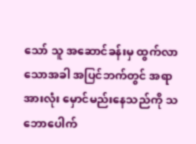သော် သူ အဆောင်ခန်းမှ ထွက်လာသောအခါ အပြင်ဘက်တွင် အရာအားလုံး မှောင်မည်းနေသည်ကို သဘောပေါက်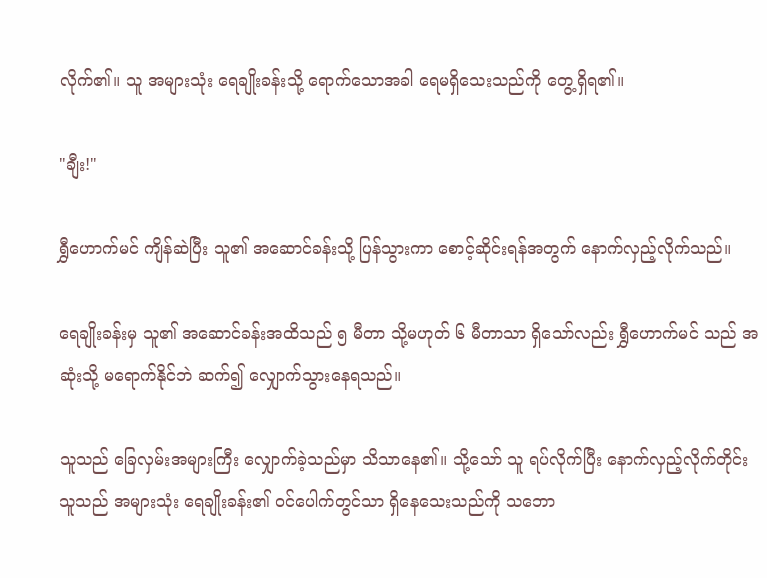လိုက်၏။ သူ အများသုံး ရေချိုးခန်းသို့ ရောက်သောအခါ ရေမရှိသေးသည်ကို တွေ့ရှိရ၏။

"ချီး!"

ရွှီဟောက်မင် ကျိန်ဆဲပြီး သူ၏ အဆောင်ခန်းသို့ ပြန်သွားကာ စောင့်ဆိုင်းရန်အတွက် နောက်လှည့်လိုက်သည်။

ရေချိုးခန်းမှ သူ၏ အဆောင်ခန်းအထိသည် ၅ မီတာ သို့မဟုတ် ၆ မီတာသာ ရှိသော်လည်း ရွှီဟောက်မင် သည် အဆုံးသို့ မရောက်နိုင်ဘဲ ဆက်၍ လျှောက်သွားနေရသည်။

သူသည် ခြေလှမ်းအများကြီး လျှောက်ခဲ့သည်မှာ သိသာနေ၏။ သို့သော် သူ ရပ်လိုက်ပြီး နောက်လှည့်လိုက်တိုင်း သူသည် အများသုံး ရေချိုးခန်း၏ ဝင်ပေါက်တွင်သာ ရှိနေသေးသည်ကို သဘော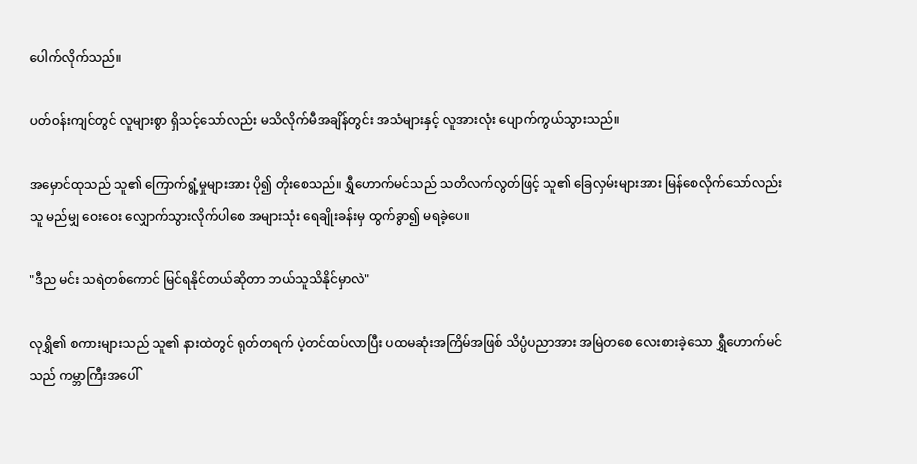ပေါက်လိုက်သည်။

ပတ်ဝန်းကျင်တွင် လူများစွာ ရှိသင့်သော်လည်း မသိလိုက်မီအချိန်တွင်း အသံများနှင့် လူအားလုံး ပျောက်ကွယ်သွားသည်။

အမှောင်ထုသည် သူ၏ ကြောက်ရွံ့မှုများအား ပို၍ တိုးစေသည်။ ရွှီဟောက်မင်သည် သတိလက်လွတ်ဖြင့် သူ၏ ခြေလှမ်းများအား မြန်စေလိုက်သော်လည်း သူ မည်မျှ ဝေးဝေး လျှောက်သွားလိုက်ပါစေ အများသုံး ရေချိုးခန်းမှ ထွက်ခွာ၍ မရခဲ့ပေ။

"ဒီည မင်း သရဲတစ်ကောင် မြင်ရနိုင်တယ်ဆိုတာ ဘယ်သူသိနိုင်မှာလဲ"

လုရွှိ၏ စကားများသည် သူ၏ နားထဲတွင် ရုတ်တရက် ပဲ့တင်ထပ်လာပြီး ပထမဆုံးအကြိမ်အဖြစ် သိပ္ပံပညာအား အမြဲတစေ လေးစားခဲ့သော ရွှီဟောက်မင်သည် ကမ္ဘာကြီးအပေါ်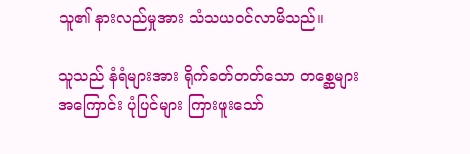သူ၏ နားလည်မှုအား သံသယဝင်လာမိသည်။

သူသည် နံရံများအား ရိုက်ခတ်တတ်သော တစ္ဆေများအကြောင်း ပုံပြင်များ ကြားဖူးသော်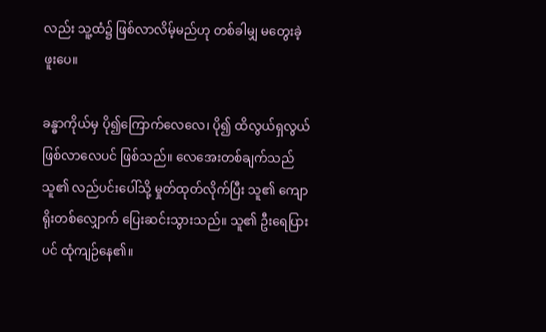လည်း သူ့ထံ၌ ဖြစ်လာလိမ့်မည်ဟု တစ်ခါမျှ မတွေးခဲ့ဖူးပေ။

ခန္ဓာကိုယ်မှ ပို၍ကြောက်လေလေ၊ ပို၍ ထိလွယ်ရှလွယ် ဖြစ်လာလေပင် ဖြစ်သည်။ လေအေးတစ်ချက်သည် သူ၏ လည်ပင်းပေါ်သို့ မှုတ်ထုတ်လိုက်ပြီး သူ၏ ကျောရိုးတစ်လျှောက် ပြေးဆင်းသွားသည်။ သူ၏ ဦးရေပြားပင် ထုံကျဉ်နေ၏။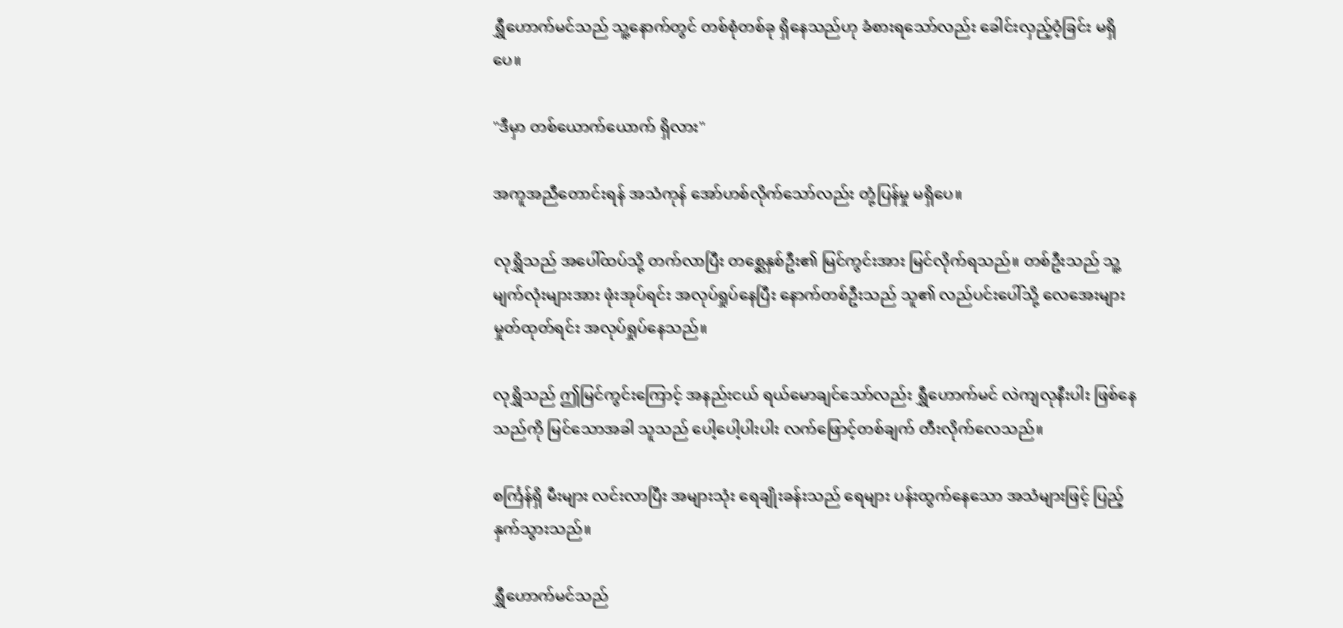ရွှီဟောက်မင်သည် သူ့နောက်တွင် တစ်စုံတစ်ခု ရှိနေသည်ဟု ခံစားရသော်လည်း ခေါင်းလှည့်ဝံ့ခြင်း မရှိပေ။

"ဒီမှာ တစ်ယောက်ယောက် ရှိလား"

အကူအညီတောင်းရန် အသံကုန် အော်ဟစ်လိုက်သော်လည်း တုံ့ပြန်မှု မရှိပေ။

လုရွှိသည် အပေါ်ထပ်သို့ တက်လာပြီး တစ္ဆေနှစ်ဦး၏ မြင်ကွင်းအား မြင်လိုက်ရသည်။ တစ်ဦးသည် သူ့မျက်လုံးများအား ဖုံးအုပ်ရင်း အလုပ်ရှုပ်နေပြီး နောက်တစ်ဦးသည် သူ၏ လည်ပင်းပေါ်သို့ လေအေးများ မှုတ်ထုတ်ရင်း အလုပ်ရှုပ်နေသည်။

လုရွှိသည် ဤမြင်ကွင်းကြောင့် အနည်းငယ် ရယ်မောချင်သော်လည်း ရွှီဟောက်မင် လဲကျလုနီးပါး ဖြစ်နေသည်ကို မြင်သောအခါ သူသည် ပေါ့ပေါ့ပါးပါး လက်ဖြောင့်တစ်ချက် တီးလိုက်လေသည်။

စင်္ကြန်ရှိ မီးများ လင်းလာပြီး အများသုံး ရေချိုးခန်းသည် ရေများ ပန်းထွက်နေသော အသံများဖြင့် ပြည့်နှက်သွားသည်။

ရွှီဟောက်မင်သည်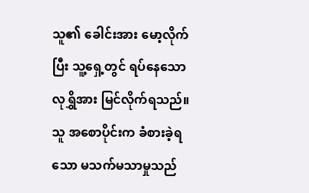သူ၏ ခေါင်းအား မော့လိုက်ပြီး သူ့ရှေ့တွင် ရပ်နေသော လုရွှိအား မြင်လိုက်ရသည်။ သူ အစောပိုင်းက ခံစားခဲ့ရသော မသက်မသာမှုသည်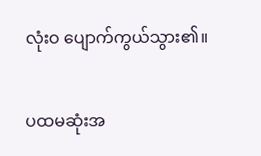လုံးဝ ပျောက်ကွယ်သွား၏။

ပထမဆုံးအ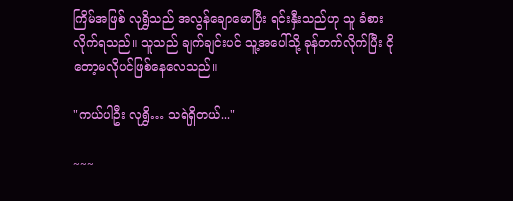ကြိမ်အဖြစ် လုရွှိသည် အလွန်ချောမောပြီး ရင်းနှီးသည်ဟု သူ ခံစားလိုက်ရသည်။ သူသည် ချက်ချင်းပင် သူ့အပေါ်သို့ ခုန်တက်လိုက်ပြီး ငိုတော့မလိုပင်ဖြစ်နေလေသည်။

"ကယ်ပါဦး လုရွှိ… သရဲရှိတယ်..."

~~~